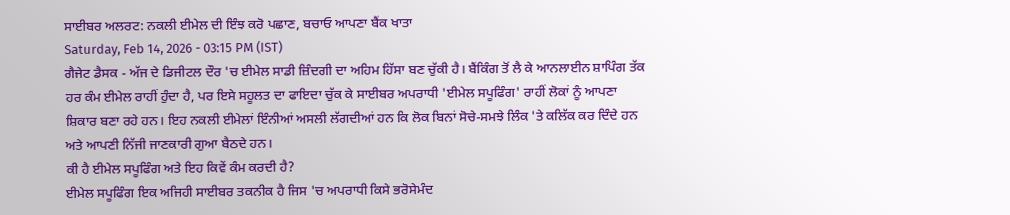ਸਾਈਬਰ ਅਲਰਟ: ਨਕਲੀ ਈਮੇਲ ਦੀ ਇੰਝ ਕਰੋ ਪਛਾਣ, ਬਚਾਓ ਆਪਣਾ ਬੈਂਕ ਖਾਤਾ
Saturday, Feb 14, 2026 - 03:15 PM (IST)
ਗੈਜੇਟ ਡੈਸਕ - ਅੱਜ ਦੇ ਡਿਜੀਟਲ ਦੌਰ 'ਚ ਈਮੇਲ ਸਾਡੀ ਜ਼ਿੰਦਗੀ ਦਾ ਅਹਿਮ ਹਿੱਸਾ ਬਣ ਚੁੱਕੀ ਹੈ। ਬੈਂਕਿੰਗ ਤੋਂ ਲੈ ਕੇ ਆਨਲਾਈਨ ਸ਼ਾਪਿੰਗ ਤੱਕ ਹਰ ਕੰਮ ਈਮੇਲ ਰਾਹੀਂ ਹੁੰਦਾ ਹੈ, ਪਰ ਇਸੇ ਸਹੂਲਤ ਦਾ ਫਾਇਦਾ ਚੁੱਕ ਕੇ ਸਾਈਬਰ ਅਪਰਾਧੀ 'ਈਮੇਲ ਸਪੂਫਿੰਗ' ਰਾਹੀਂ ਲੋਕਾਂ ਨੂੰ ਆਪਣਾ ਸ਼ਿਕਾਰ ਬਣਾ ਰਹੇ ਹਨ। ਇਹ ਨਕਲੀ ਈਮੇਲਾਂ ਇੰਨੀਆਂ ਅਸਲੀ ਲੱਗਦੀਆਂ ਹਨ ਕਿ ਲੋਕ ਬਿਨਾਂ ਸੋਚੇ-ਸਮਝੇ ਲਿੰਕ 'ਤੇ ਕਲਿੱਕ ਕਰ ਦਿੰਦੇ ਹਨ ਅਤੇ ਆਪਣੀ ਨਿੱਜੀ ਜਾਣਕਾਰੀ ਗੁਆ ਬੈਠਦੇ ਹਨ।
ਕੀ ਹੈ ਈਮੇਲ ਸਪੂਫਿੰਗ ਅਤੇ ਇਹ ਕਿਵੇਂ ਕੰਮ ਕਰਦੀ ਹੈ?
ਈਮੇਲ ਸਪੂਫਿੰਗ ਇਕ ਅਜਿਹੀ ਸਾਈਬਰ ਤਕਨੀਕ ਹੈ ਜਿਸ 'ਚ ਅਪਰਾਧੀ ਕਿਸੇ ਭਰੋਸੇਮੰਦ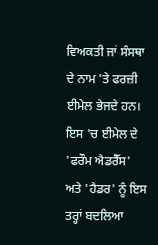ਵਿਅਕਤੀ ਜਾਂ ਸੰਸਥਾ ਦੇ ਨਾਮ 'ਤੇ ਫਰਜ਼ੀ ਈਮੇਲ ਭੇਜਦੇ ਹਨ। ਇਸ 'ਚ ਈਮੇਲ ਦੇ 'ਫਰੌਮ ਐਡਰੈੱਸ' ਅਤੇ 'ਹੈਡਰ' ਨੂੰ ਇਸ ਤਰ੍ਹਾਂ ਬਦਲਿਆ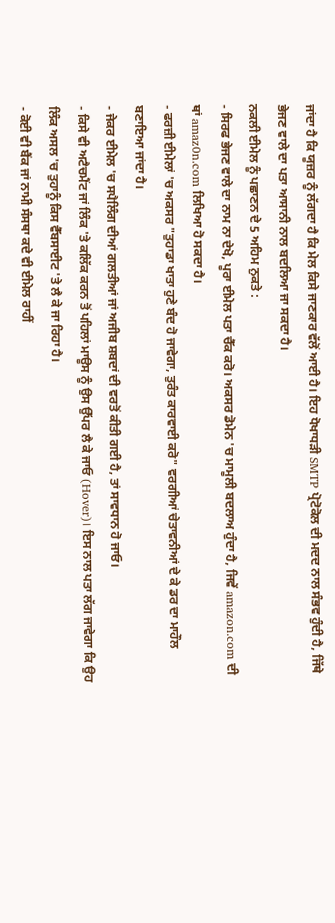ਜਾਂਦਾ ਹੈ ਕਿ ਯੂਜ਼ਰ ਨੂੰ ਲੱਗਦਾ ਹੈ ਕਿ ਮੇਲ ਕਿਸੇ ਜਾਣਕਾਰ ਵੱਲੋਂ ਆਈ ਹੈ। ਇਹ ਧੋਖਾਧੜੀ SMTP ਪ੍ਰੋਟੋਕੋਲ ਦੀ ਮਦਦ ਨਾਲ ਸੰਭਵ ਹੁੰਦੀ ਹੈ, ਜਿੱਥੇ ਭੇਜਣ ਵਾਲੇ ਦਾ ਪਤਾ ਆਸਾਨੀ ਨਾਲ ਬਦਲਿਆ ਜਾ ਸਕਦਾ ਹੈ।
ਨਕਲੀ ਈਮੇਲ ਨੂੰ ਪਛਾਣਨ ਦੇ 5 ਅਹਿਮ ਨੁਕਤੇ :
- ਸਿਰਫ ਭੇਜਣ ਵਾਲੇ ਦਾ ਨਾਮ ਨਾ ਦੇਖੋ, ਪੂਰਾ ਈਮੇਲ ਪਤਾ ਚੈੱਕ ਕਰੋ। ਅਕਸਰ ਡੋਮੇਨ 'ਚ ਮਾਮੂਲੀ ਬਦਲਾਅ ਹੁੰਦਾ ਹੈ, ਜਿਵੇਂ amazon.com ਦੀ ਥਾਂ amaz0n.com ਲਿਖਿਆ ਹੋ ਸਕਦਾ ਹੈ।
- ਫਰਜ਼ੀ ਈਮੇਲਾਂ 'ਚ ਅਕਸਰ "ਤੁਹਾਡਾ ਖਾਤਾ ਹੁਣੇ ਬੰਦ ਹੋ ਜਾਵੇਗਾ, ਤੁਰੰਤ ਕਾਰਵਾਈ ਕਰੋ" ਵਰਗੀਆਂ ਚੇਤਾਵਨੀਆਂ ਦੇ ਕੇ ਡਰ ਦਾ ਮਾਹੌਲ ਬਣਾਇਆ ਜਾਂਦਾ ਹੈ।
- ਜੇਕਰ ਈਮੇਲ 'ਚ ਸਪੈਲਿੰਗ ਦੀਆਂ ਗਲਤੀਆਂ ਜਾਂ ਅਜੀਬ ਸ਼ਬਦਾਂ ਦੀ ਵਰਤੋਂ ਕੀਤੀ ਗਈ ਹੈ, ਤਾਂ ਸਾਵਧਾਨ ਹੋ ਜਾਓ।
- ਕਿਸੇ ਵੀ ਅਟੈਚਮੈਂਟ ਜਾਂ ਲਿੰਕ 'ਤੇ ਕਲਿੱਕ ਕਰਨ ਤੋਂ ਪਹਿਲਾਂ ਮਾਊਸ ਨੂੰ ਉਸ ਉੱਪਰ ਲੈ ਕੇ ਜਾਓ (Hover)। ਇਸ ਨਾਲ ਪਤਾ ਲੱਗ ਜਾਵੇਗਾ ਕਿ ਉਹ ਲਿੰਕ ਅਸਲ 'ਚ ਤੁਹਾਨੂੰ ਕਿਸ ਵੈੱਬਸਾਈਟ 'ਤੇ ਲੈ ਕੇ ਜਾ ਰਿਹਾ ਹੈ।
- ਕੋਈ ਵੀ ਬੈਂਕ ਜਾਂ ਨਾਮੀ ਸੰਸਥਾ ਕਦੇ ਵੀ ਈਮੇਲ ਰਾਹੀਂ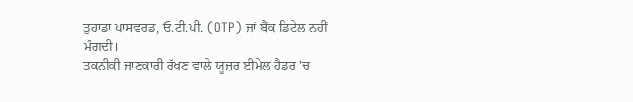ਤੁਹਾਡਾ ਪਾਸਵਰਡ, ਓ.ਟੀ.ਪੀ. (OTP) ਜਾਂ ਬੈਂਕ ਡਿਟੇਲ ਨਹੀਂ ਮੰਗਦੀ।
ਤਕਨੀਕੀ ਜਾਣਕਾਰੀ ਰੱਖਣ ਵਾਲੇ ਯੂਜ਼ਰ ਈਮੇਲ ਹੈਡਰ 'ਚ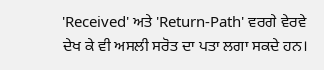'Received' ਅਤੇ 'Return-Path' ਵਰਗੇ ਵੇਰਵੇ ਦੇਖ ਕੇ ਵੀ ਅਸਲੀ ਸਰੋਤ ਦਾ ਪਤਾ ਲਗਾ ਸਕਦੇ ਹਨ।